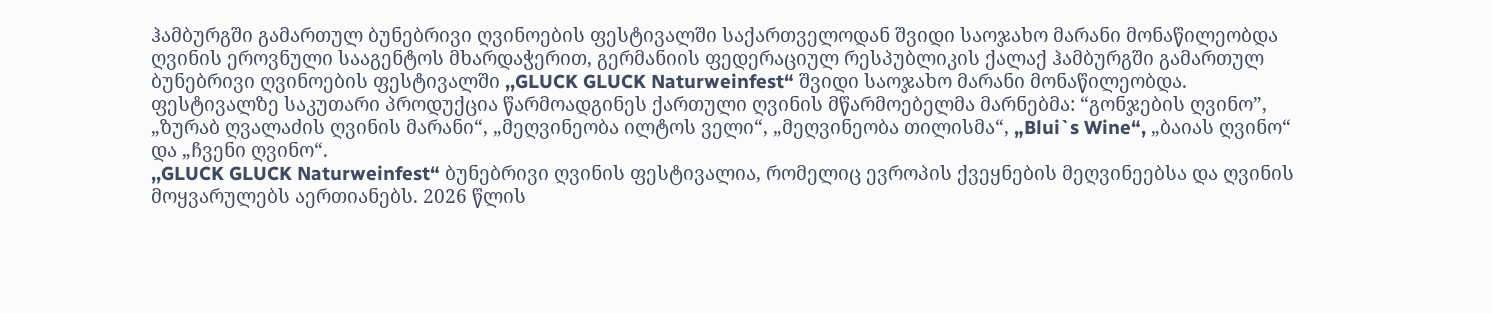ჰამბურგში გამართულ ბუნებრივი ღვინოების ფესტივალში საქართველოდან შვიდი საოჯახო მარანი მონაწილეობდა
ღვინის ეროვნული სააგენტოს მხარდაჭერით, გერმანიის ფედერაციულ რესპუბლიკის ქალაქ ჰამბურგში გამართულ ბუნებრივი ღვინოების ფესტივალში ,,GLUCK GLUCK Naturweinfest“ შვიდი საოჯახო მარანი მონაწილეობდა.
ფესტივალზე საკუთარი პროდუქცია წარმოადგინეს ქართული ღვინის მწარმოებელმა მარნებმა: “გონჯების ღვინო”, „ზურაბ ღვალაძის ღვინის მარანი“, „მეღვინეობა ილტოს ველი“, „მეღვინეობა თილისმა“, „Blui`s Wine“, „ბაიას ღვინო“ და „ჩვენი ღვინო“.
,,GLUCK GLUCK Naturweinfest“ ბუნებრივი ღვინის ფესტივალია, რომელიც ევროპის ქვეყნების მეღვინეებსა და ღვინის მოყვარულებს აერთიანებს. 2026 წლის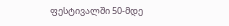ფესტივალში 50-მდე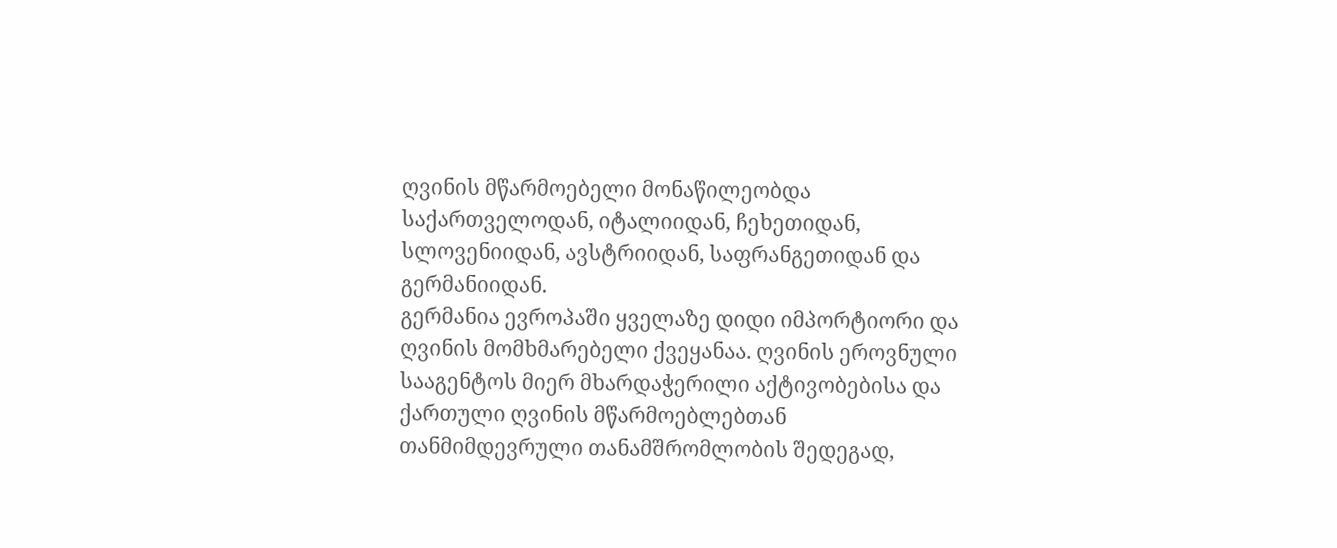ღვინის მწარმოებელი მონაწილეობდა საქართველოდან, იტალიიდან, ჩეხეთიდან, სლოვენიიდან, ავსტრიიდან, საფრანგეთიდან და გერმანიიდან.
გერმანია ევროპაში ყველაზე დიდი იმპორტიორი და ღვინის მომხმარებელი ქვეყანაა. ღვინის ეროვნული სააგენტოს მიერ მხარდაჭერილი აქტივობებისა და ქართული ღვინის მწარმოებლებთან თანმიმდევრული თანამშრომლობის შედეგად,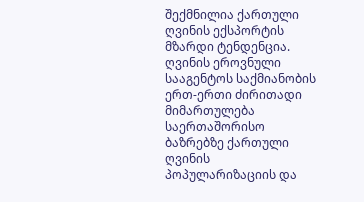შექმნილია ქართული ღვინის ექსპორტის მზარდი ტენდენცია.
ღვინის ეროვნული სააგენტოს საქმიანობის ერთ-ერთი ძირითადი მიმართულება საერთაშორისო ბაზრებზე ქართული ღვინის პოპულარიზაციის და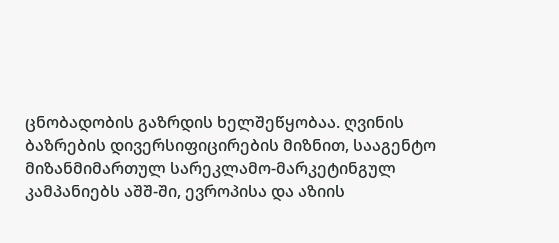ცნობადობის გაზრდის ხელშეწყობაა. ღვინის ბაზრების დივერსიფიცირების მიზნით, სააგენტო მიზანმიმართულ სარეკლამო-მარკეტინგულ კამპანიებს აშშ-ში, ევროპისა და აზიის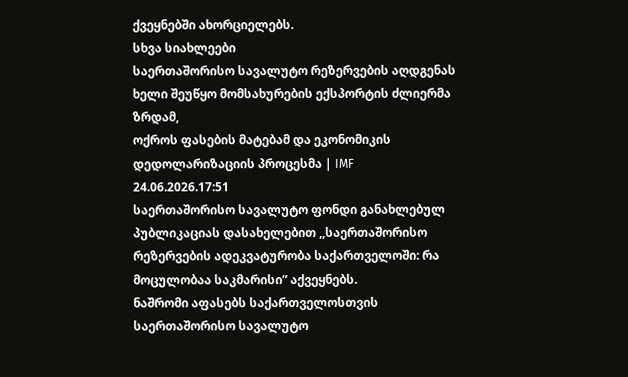ქვეყნებში ახორციელებს.
სხვა სიახლეები
საერთაშორისო სავალუტო რეზერვების აღდგენას ხელი შეუწყო მომსახურების ექსპორტის ძლიერმა ზრდამ,
ოქროს ფასების მატებამ და ეკონომიკის დედოლარიზაციის პროცესმა | IMF
24.06.2026.17:51
საერთაშორისო სავალუტო ფონდი განახლებულ პუბლიკაციას დასახელებით ,,საერთაშორისო რეზერვების ადეკვატურობა საქართველოში: რა მოცულობაა საკმარისი” აქვეყნებს.
ნაშრომი აფასებს საქართველოსთვის საერთაშორისო სავალუტო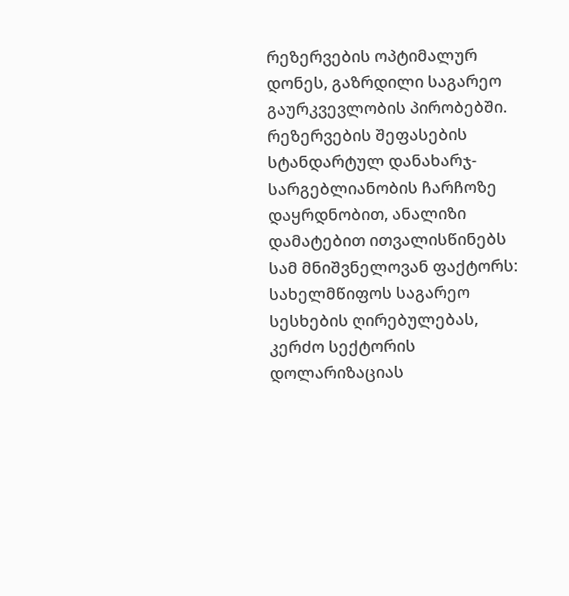რეზერვების ოპტიმალურ დონეს, გაზრდილი საგარეო გაურკვევლობის პირობებში.
რეზერვების შეფასების სტანდარტულ დანახარჯ-სარგებლიანობის ჩარჩოზე დაყრდნობით, ანალიზი დამატებით ითვალისწინებს სამ მნიშვნელოვან ფაქტორს: სახელმწიფოს საგარეო სესხების ღირებულებას, კერძო სექტორის დოლარიზაციას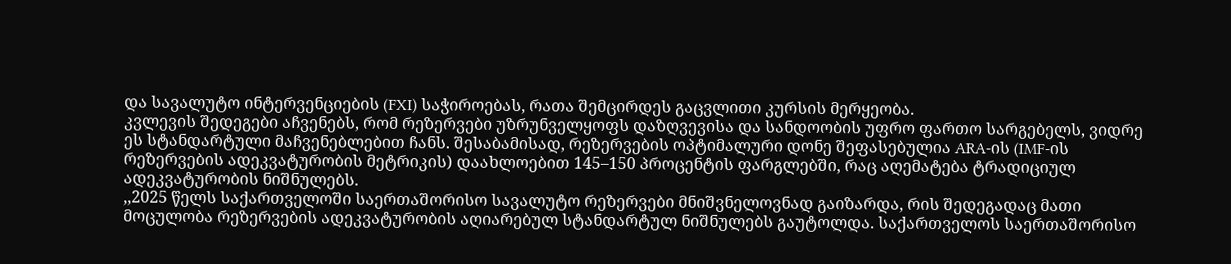და სავალუტო ინტერვენციების (FXI) საჭიროებას, რათა შემცირდეს გაცვლითი კურსის მერყეობა.
კვლევის შედეგები აჩვენებს, რომ რეზერვები უზრუნველყოფს დაზღვევისა და სანდოობის უფრო ფართო სარგებელს, ვიდრე ეს სტანდარტული მაჩვენებლებით ჩანს. შესაბამისად, რეზერვების ოპტიმალური დონე შეფასებულია ARA-ის (IMF-ის რეზერვების ადეკვატურობის მეტრიკის) დაახლოებით 145–150 პროცენტის ფარგლებში, რაც აღემატება ტრადიციულ ადეკვატურობის ნიშნულებს.
,,2025 წელს საქართველოში საერთაშორისო სავალუტო რეზერვები მნიშვნელოვნად გაიზარდა, რის შედეგადაც მათი მოცულობა რეზერვების ადეკვატურობის აღიარებულ სტანდარტულ ნიშნულებს გაუტოლდა. საქართველოს საერთაშორისო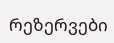რეზერვები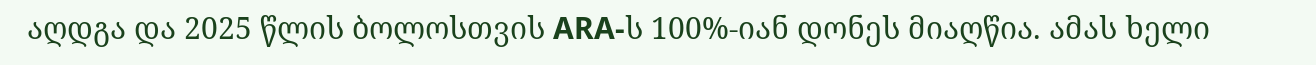აღდგა და 2025 წლის ბოლოსთვის ARA-ს 100%-იან დონეს მიაღწია. ამას ხელი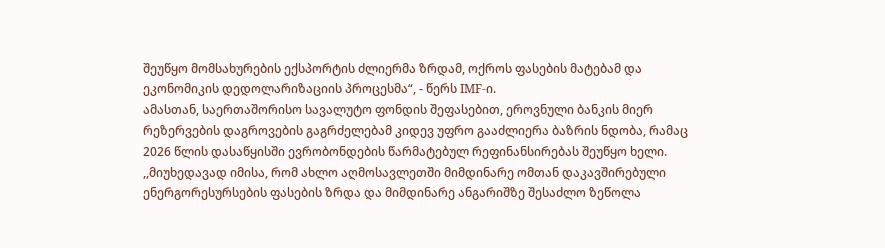შეუწყო მომსახურების ექსპორტის ძლიერმა ზრდამ, ოქროს ფასების მატებამ და ეკონომიკის დედოლარიზაციის პროცესმა“, - წერს IMF-ი.
ამასთან, საერთაშორისო სავალუტო ფონდის შეფასებით, ეროვნული ბანკის მიერ რეზერვების დაგროვების გაგრძელებამ კიდევ უფრო გააძლიერა ბაზრის ნდობა, რამაც 2026 წლის დასაწყისში ევრობონდების წარმატებულ რეფინანსირებას შეუწყო ხელი.
,,მიუხედავად იმისა, რომ ახლო აღმოსავლეთში მიმდინარე ომთან დაკავშირებული ენერგორესურსების ფასების ზრდა და მიმდინარე ანგარიშზე შესაძლო ზეწოლა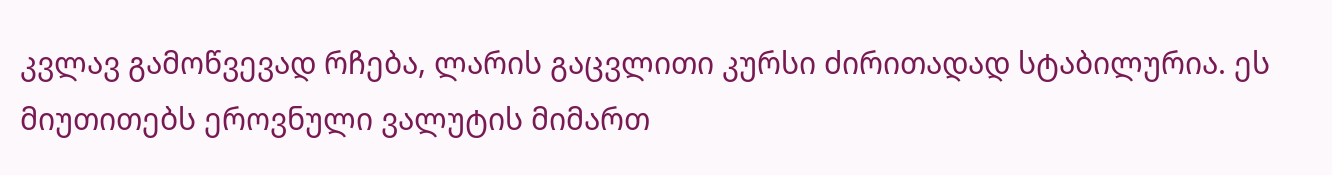კვლავ გამოწვევად რჩება, ლარის გაცვლითი კურსი ძირითადად სტაბილურია. ეს მიუთითებს ეროვნული ვალუტის მიმართ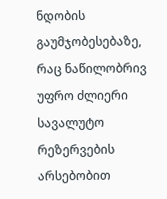ნდობის გაუმჯობესებაზე, რაც ნაწილობრივ უფრო ძლიერი სავალუტო რეზერვების არსებობით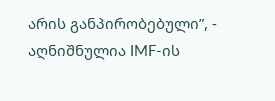არის განპირობებული”, - აღნიშნულია IMF-ის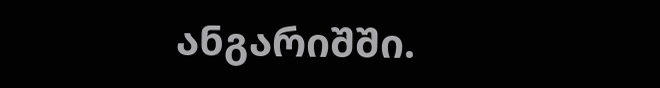ანგარიშში.